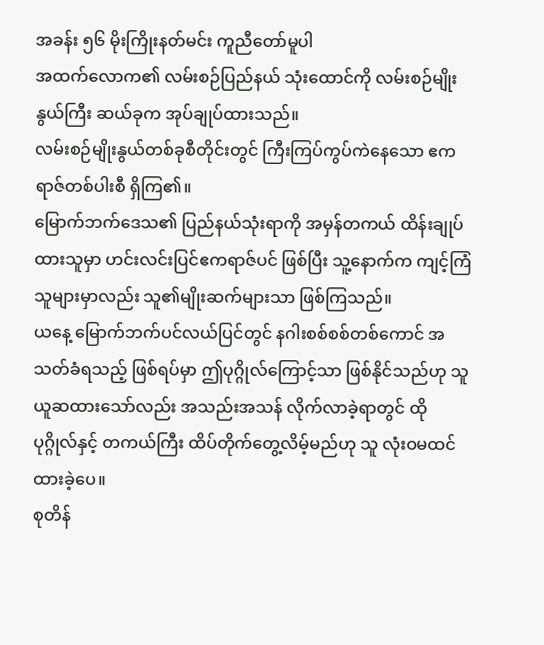အခန်း ၅၆ မိုးကြိုးနတ်မင်း ကူညီတော်မူပါ
အထက်လောက၏ လမ်းစဉ်ပြည်နယ် သုံးထောင်ကို လမ်းစဉ်မျိုးနွယ်ကြီး ဆယ်ခုက အုပ်ချုပ်ထားသည်။
လမ်းစဉ်မျိုးနွယ်တစ်ခုစီတိုင်းတွင် ကြီးကြပ်ကွပ်ကဲနေသော ဧကရာဇ်တစ်ပါးစီ ရှိကြ၏။
မြောက်ဘက်ဒေသ၏ ပြည်နယ်သုံးရာကို အမှန်တကယ် ထိန်းချုပ်ထားသူမှာ ဟင်းလင်းပြင်ဧကရာဇ်ပင် ဖြစ်ပြီး သူ့နောက်က ကျင့်ကြံသူများမှာလည်း သူ၏မျိုးဆက်များသာ ဖြစ်ကြသည်။
ယနေ့ မြောက်ဘက်ပင်လယ်ပြင်တွင် နဂါးစစ်စစ်တစ်ကောင် အသတ်ခံရသည့် ဖြစ်ရပ်မှာ ဤပုဂ္ဂိုလ်ကြောင့်သာ ဖြစ်နိုင်သည်ဟု သူ ယူဆထားသော်လည်း အသည်းအသန် လိုက်လာခဲ့ရာတွင် ထိုပုဂ္ဂိုလ်နှင့် တကယ်ကြီး ထိပ်တိုက်တွေ့လိမ့်မည်ဟု သူ လုံးဝမထင်ထားခဲ့ပေ။
စုတိန်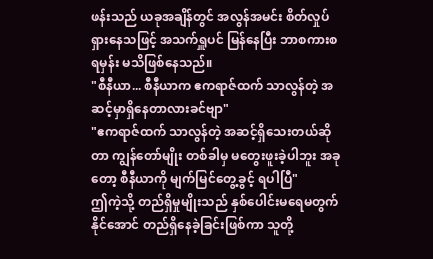ဖန်းသည် ယခုအချိန်တွင် အလွန်အမင်း စိတ်လှုပ်ရှားနေသဖြင့် အသက်ရှူပင် မြန်နေပြီး ဘာစကားစရမှန်း မသိဖြစ်နေသည်။
"စီနီယာ... စီနီယာက ဧကရာဇ်ထက် သာလွန်တဲ့ အဆင့်မှာရှိနေတာလားခင်ဗျာ"
"ဧကရာဇ်ထက် သာလွန်တဲ့ အဆင့်ရှိသေးတယ်ဆိုတာ ကျွန်တော်မျိုး တစ်ခါမှ မတွေးဖူးခဲ့ပါဘူး အခုတော့ စီနီယာကို မျက်မြင်တွေ့ခွင့် ရပါပြီ"
ဤကဲ့သို့ တည်ရှိမှုမျိုးသည် နှစ်ပေါင်းမရေမတွက်နိုင်အောင် တည်ရှိနေခဲ့ခြင်းဖြစ်ကာ သူတို့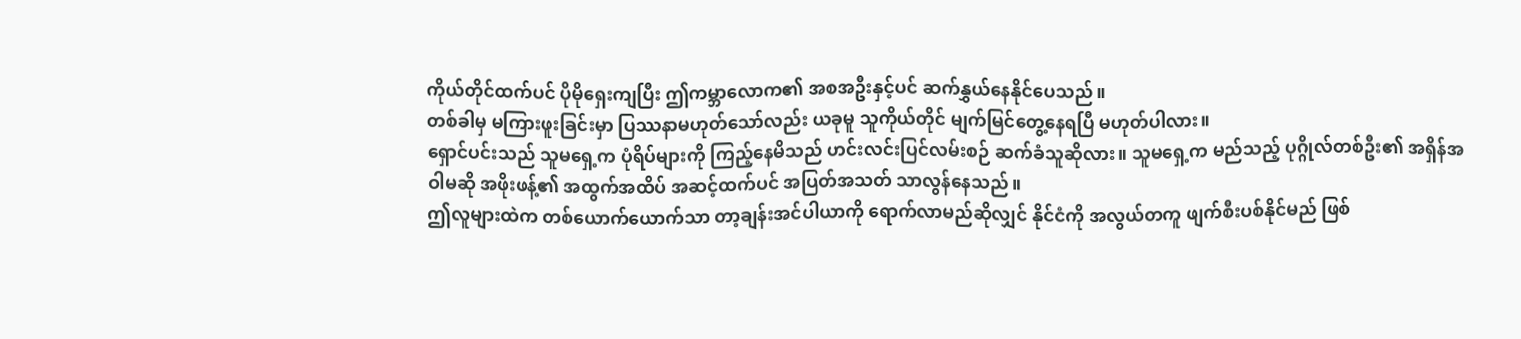ကိုယ်တိုင်ထက်ပင် ပိုမိုရှေးကျပြီး ဤကမ္ဘာလောက၏ အစအဦးနှင့်ပင် ဆက်နွှယ်နေနိုင်ပေသည်။
တစ်ခါမှ မကြားဖူးခြင်းမှာ ပြဿနာမဟုတ်သော်လည်း ယခုမူ သူကိုယ်တိုင် မျက်မြင်တွေ့နေရပြီ မဟုတ်ပါလား။
ရှောင်ပင်းသည် သူမရှေ့က ပုံရိပ်များကို ကြည့်နေမိသည် ဟင်းလင်းပြင်လမ်းစဉ် ဆက်ခံသူဆိုလား။ သူမရှေ့က မည်သည့် ပုဂ္ဂိုလ်တစ်ဦး၏ အရှိန်အဝါမဆို အဖိုးဖန့်၏ အထွက်အထိပ် အဆင့်ထက်ပင် အပြတ်အသတ် သာလွန်နေသည်။
ဤလူများထဲက တစ်ယောက်ယောက်သာ တာ့ချန်းအင်ပါယာကို ရောက်လာမည်ဆိုလျှင် နိုင်ငံကို အလွယ်တကူ ဖျက်စီးပစ်နိုင်မည် ဖြစ်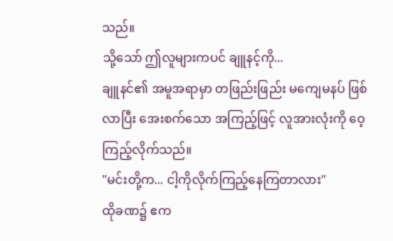သည်။
သို့သော် ဤလူများကပင် ချူနင့်ကို...
ချူနင်၏ အမူအရာမှာ တဖြည်းဖြည်း မကျေမနပ် ဖြစ်လာပြီး အေးစက်သော အကြည့်ဖြင့် လူအားလုံးကို ဝေ့ကြည့်လိုက်သည်။
"မင်းတို့က... ငါ့ကိုလိုက်ကြည့်နေကြတာလား"
ထိုခဏ၌ ဧက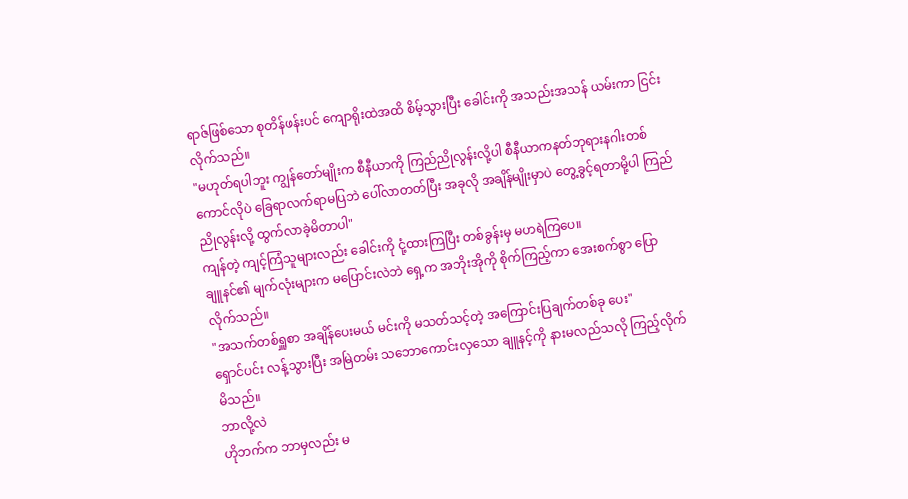ရာဇ်ဖြစ်သော စုတိန်ဖန်းပင် ကျောရိုးထဲအထိ စိမ့်သွားပြီး ခေါင်းကို အသည်းအသန် ယမ်းကာ ငြင်းလိုက်သည်။
"မဟုတ်ရပါဘူး ကျွန်တော်မျိုးက စီနီယာကို ကြည်ညိုလွန်းလို့ပါ စီနီယာကနတ်ဘုရားနဂါးတစ်ကောင်လိုပဲ ခြေရာလက်ရာမပြဘဲ ပေါ်လာတတ်ပြီး အခုလို အချိန်မျိုးမှာပဲ တွေ့ခွင့်ရတာမို့ပါ ကြည်ညိုလွန်းလို့ ထွက်လာခဲ့မိတာပါ"
ကျန်တဲ့ ကျင့်ကြံသူများလည်း ခေါင်းကို ငုံ့ထားကြပြီး တစ်ခွန်းမှ မဟရဲကြပေ။
ချူနင်၏ မျက်လုံးများက မပြောင်းလဲဘဲ ရှေ့က အဘိုးအိုကို စိုက်ကြည့်ကာ အေးစက်စွာ ပြောလိုက်သည်။
"အသက်တစ်ရှူစာ အချိန်ပေးမယ် မင်းကို မသတ်သင့်တဲ့ အကြောင်းပြချက်တစ်ခု ပေး"
ရှောင်ပင်း လန့်သွားပြီး အမြဲတမ်း သဘောကောင်းလှသော ချူနင့်ကို နားမလည်သလို ကြည့်လိုက်မိသည်။
ဘာလို့လဲ
ဟိုဘက်က ဘာမှလည်း မ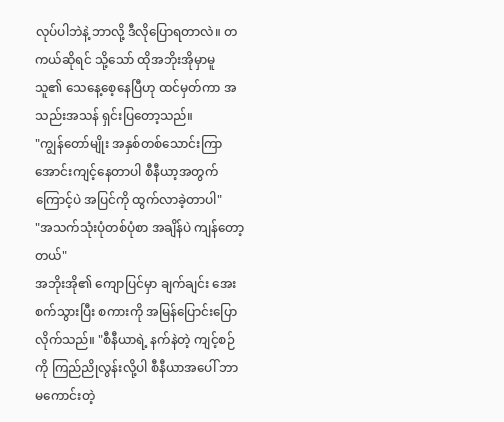လုပ်ပါဘဲနဲ့ ဘာလို့ ဒီလိုပြောရတာလဲ။ တကယ်ဆိုရင် သို့သော် ထိုအဘိုးအိုမှာမူ သူ၏ သေနေ့စေ့နေပြီဟု ထင်မှတ်ကာ အသည်းအသန် ရှင်းပြတော့သည်။
"ကျွန်တော်မျိုး အနှစ်တစ်သောင်းကြာ အောင်းကျင့်နေတာပါ စီနီယာ့အတွက်ကြောင့်ပဲ အပြင်ကို ထွက်လာခဲ့တာပါ"
"အသက်သုံးပုံတစ်ပုံစာ အချိန်ပဲ ကျန်တော့တယ်"
အဘိုးအို၏ ကျောပြင်မှာ ချက်ချင်း အေးစက်သွားပြီး စကားကို အမြန်ပြောင်းပြောလိုက်သည်။ "စီနီယာရဲ့ နက်နဲတဲ့ ကျင့်စဉ်ကို ကြည်ညိုလွန်းလို့ပါ စီနီယာအပေါ် ဘာမကောင်းတဲ့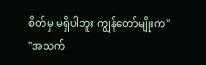စိတ်မှ မရှိပါဘူး ကျွန်တော်မျိုးက"
"အသက်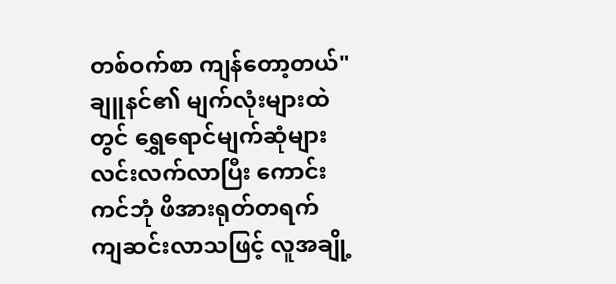တစ်ဝက်စာ ကျန်တော့တယ်"
ချူနင်၏ မျက်လုံးများထဲတွင် ရွှေရောင်မျက်ဆုံများ လင်းလက်လာပြီး ကောင်းကင်ဘုံ ဖိအားရုတ်တရက် ကျဆင်းလာသဖြင့် လူအချို့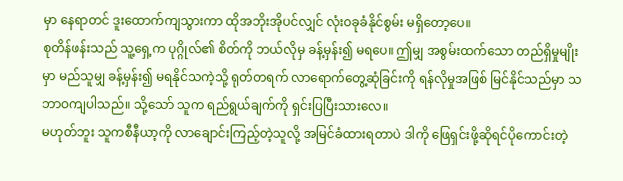မှာ နေရာတင် ဒူးထောက်ကျသွားကာ ထိုအဘိုးအိုပင်လျှင် လုံးဝခုခံနိုင်စွမ်း မရှိတော့ပေ။
စုတိန်ဖန်းသည် သူ့ရှေ့က ပုဂ္ဂိုလ်၏ စိတ်ကို ဘယ်လိုမှ ခန့်မှန်း၍ မရပေ။ ဤမျှ အစွမ်းထက်သော တည်ရှိမှုမျိုးမှာ မည်သူမျှ ခန့်မှန်း၍ မရနိုင်သကဲ့သို့ ရုတ်တရက် လာရောက်တွေ့ဆုံခြင်းကို ရန်လိုမှုအဖြစ် မြင်နိုင်သည်မှာ သဘာဝကျပါသည်။ သို့သော် သူက ရည်ရွယ်ချက်ကို ရှင်းပြပြီးသားလေ။
မဟုတ်ဘူး သူကစီနီယာ့ကို လာချောင်းကြည့်တဲ့သူလို့ အမြင်ခံထားရတာပဲ ဒါကို ဖြေရှင်းဖို့ဆိုရင်ပိုကောင်းတဲ့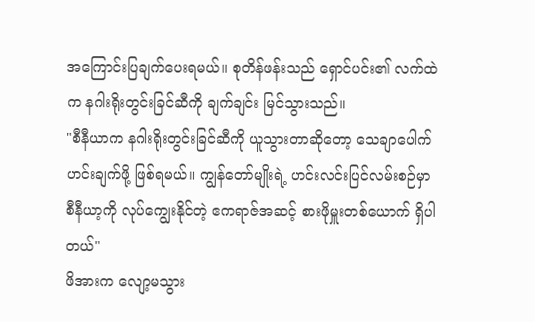အကြောင်းပြချက်ပေးရမယ်။ စုတိန်ဖန်းသည် ရှောင်ပင်း၏ လက်ထဲက နဂါးရိုးတွင်းခြင်ဆီကို ချက်ချင်း မြင်သွားသည်။
"စီနီယာက နဂါးရိုးတွင်းခြင်ဆီကို ယူသွားတာဆိုတော့ သေချာပေါက် ဟင်းချက်ဖို့ ဖြစ်ရမယ်။ ကျွန်တော်မျိုးရဲ့ ဟင်းလင်းပြင်လမ်းစဉ်မှာ စီနီယာ့ကို လုပ်ကျွေးနိုင်တဲ့ ဧကရာဇ်အဆင့် စားဖိုမှူးတစ်ယောက် ရှိပါတယ်"
ဖိအားက လျော့မသွား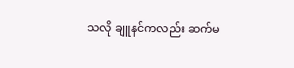သလို ချူနင်ကလည်း ဆက်မ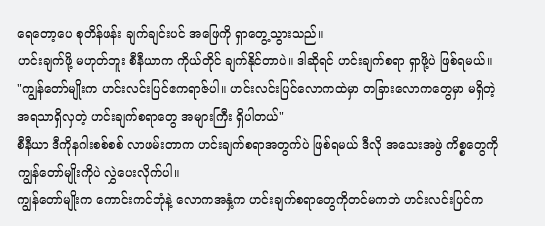ရေတော့ပေ စုတိန်ဖန်း ချက်ချင်းပင် အဖြေကို ရှာတွေ့သွားသည်။
ဟင်းချက်ဖို့ မဟုတ်ဘူး စီနီယာက ကိုယ်တိုင် ချက်နိုင်တာပဲ။ ဒါဆိုရင် ဟင်းချက်စရာ ရှာဖို့ပဲ ဖြစ်ရမယ်။
"ကျွန်တော်မျိုးက ဟင်းလင်းပြင်ဧကရာဇ်ပါ။ ဟင်းလင်းပြင်လောကထဲမှာ တခြားလောကတွေမှာ မရှိတဲ့ အရသာရှိလှတဲ့ ဟင်းချက်စရာတွေ အများကြီး ရှိပါတယ်"
စီနီယာ ဒီကိုနဂါးစစ်စစ် လာဖမ်းတာက ဟင်းချက်စရာအတွက်ပဲ ဖြစ်ရမယ် ဒီလို အသေးအဖွဲ ကိစ္စတွေကို ကျွန်တော်မျိုးကိုပဲ လွှဲပေးလိုက်ပါ။
ကျွန်တော်မျိုးက ကောင်းကင်ဘုံနဲ့ လောကအနှံ့က ဟင်းချက်စရာတွေကိုတင်မကဘဲ ဟင်းလင်းပြင်က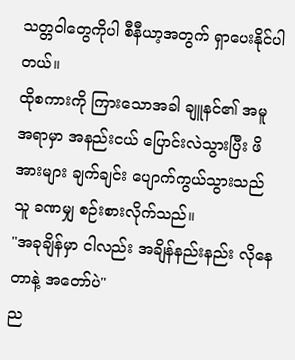သတ္တဝါတွေကိုပါ စီနီယာ့အတွက် ရှာပေးနိုင်ပါတယ်။
ထိုစကားကို ကြားသောအခါ ချူနင်၏ အမူအရာမှာ အနည်းငယ် ပြောင်းလဲသွားပြီး ဖိအားများ ချက်ချင်း ပျောက်ကွယ်သွားသည် သူ ခဏမျှ စဉ်းစားလိုက်သည်။
"အခုချိန်မှာ ငါလည်း အချိန်နည်းနည်း လိုနေတာနဲ့ အတော်ပဲ"
ည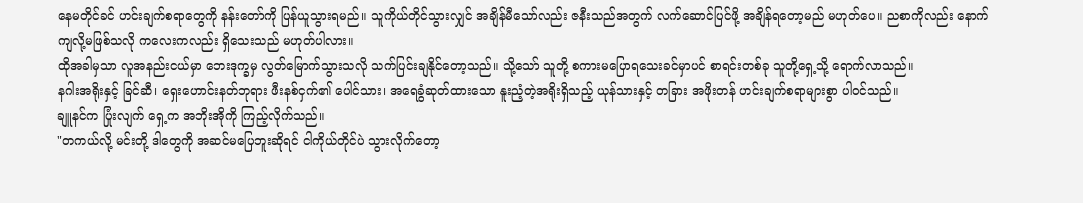နေမတိုင်ခင် ဟင်းချက်စရာတွေကို နန်းတော်ကို ပြန်ယူသွားရမည်။ သူကိုယ်တိုင်သွားလျှင် အချိန်မီသော်လည်း ဇနီးသည်အတွက် လက်ဆောင်ပြင်ဖို့ အချိန်ရတော့မည် မဟုတ်ပေ။ ညစာကိုလည်း နောက်ကျလို့မဖြစ်သလို ကလေးကလည်း ရှိသေးသည် မဟုတ်ပါလား။
ထိုအခါမှသာ လူအနည်းငယ်မှာ ဘေးဒုက္ခမှ လွတ်မြောက်သွားသလို သက်ပြင်းချနိုင်တော့သည်။ သို့သော် သူတို့ စကားမပြောရသေးခင်မှာပင် စာရင်းတစ်ခု သူတို့ရှေ့သို့ ရောက်လာသည်။
နဂါးအရိုးနှင့် ခြင်ဆီ၊ ရှေးဟောင်းနတ်ဘုရား ဖီးနစ်ငှက်၏ ပေါင်သား၊ အရေခွံဆုတ်ထားသော နူးညံ့တဲ့အရိုးရှိသည့် ယုန်သားနှင့် တခြား အဖိုးတန် ဟင်းချက်စရာများစွာ ပါဝင်သည်။
ချူနင်က ပြုံးလျက် ရှေ့က အဘိုးအိုကို ကြည့်လိုက်သည်။
"တကယ်လို့ မင်းတို့ ဒါတွေကို အဆင်မပြေဘူးဆိုရင် ငါကိုယ်တိုင်ပဲ သွားလိုက်တော့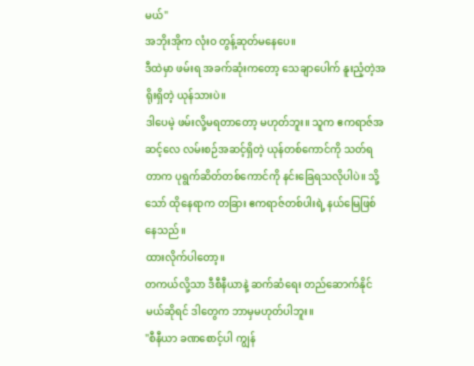မယ်"
အဘိုးအိုက လုံးဝ တွန့်ဆုတ်မနေပေ။
ဒီထဲမှာ ဖမ်းရ အခက်ဆုံးကတော့ သေချာပေါက် နူးညံ့တဲ့အရိုးရှိတဲ့ ယုန်သားပဲ။
ဒါပေမဲ့ ဖမ်းလို့မရတာတော့ မဟုတ်ဘူး။ သူက ဧကရာဇ်အဆင့်လေ လမ်းစဉ်အဆင့်ရှိတဲ့ ယုန်တစ်ကောင်ကို သတ်ရတာက ပုရွက်ဆိတ်တစ်ကောင်ကို နင်းခြေရသလိုပါပဲ။ သို့သော် ထိုနေရာက တခြား ဧကရာဇ်တစ်ပါးရဲ့ နယ်မြေဖြစ်နေသည်။
ထားလိုက်ပါတော့။
တကယ်လို့သာ ဒီစီနီယာနဲ့ ဆက်ဆံရေး တည်ဆောက်နိုင်မယ်ဆိုရင် ဒါတွေက ဘာမှမဟုတ်ပါဘူး။
"စီနီယာ ခဏစောင့်ပါ ကျွန်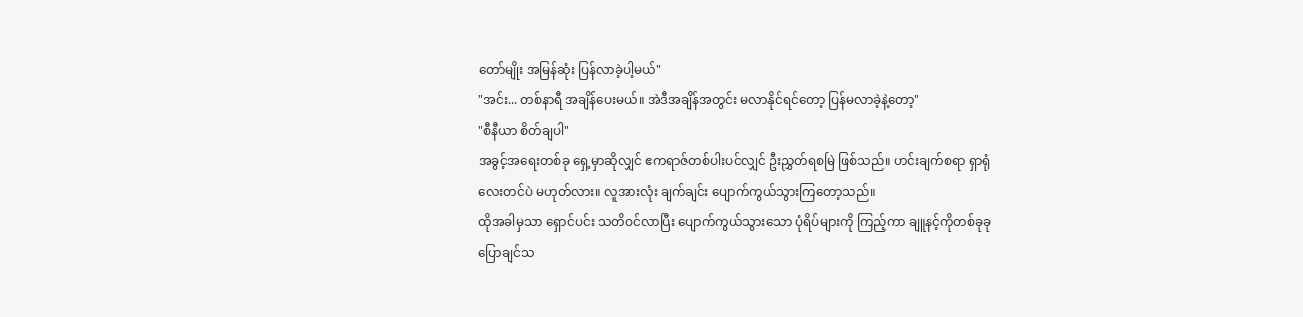တော်မျိုး အမြန်ဆုံး ပြန်လာခဲ့ပါ့မယ်"
"အင်း... တစ်နာရီ အချိန်ပေးမယ်။ အဲဒီအချိန်အတွင်း မလာနိုင်ရင်တော့ ပြန်မလာခဲ့နဲ့တော့"
"စီနီယာ စိတ်ချပါ"
အခွင့်အရေးတစ်ခု ရှေ့မှာဆိုလျှင် ဧကရာဇ်တစ်ပါးပင်လျှင် ဦးညွှတ်ရစမြဲ ဖြစ်သည်။ ဟင်းချက်စရာ ရှာရုံလေးတင်ပဲ မဟုတ်လား။ လူအားလုံး ချက်ချင်း ပျောက်ကွယ်သွားကြတော့သည်။
ထိုအခါမှသာ ရှောင်ပင်း သတိဝင်လာပြီး ပျောက်ကွယ်သွားသော ပုံရိပ်များကို ကြည့်ကာ ချူနင့်ကိုတစ်ခုခု ပြောချင်သ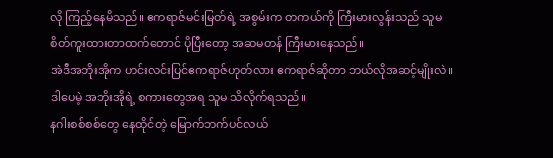လို ကြည့်နေမိသည်။ ဧကရာဇ်မင်းမြတ်ရဲ့ အစွမ်းက တကယ်ကို ကြီးမားလွန်းသည် သူမ စိတ်ကူးထားတာထက်တောင် ပိုပြီးတော့ အဆမတန် ကြီးမားနေသည်။
အဲဒီအဘိုးအိုက ဟင်းလင်းပြင်ဧကရာဇ်ဟုတ်လား ဧကရာဇ်ဆိုတာ ဘယ်လိုအဆင့်မျိုးလဲ။ ဒါပေမဲ့ အဘိုးအိုရဲ့ စကားတွေအရ သူမ သိလိုက်ရသည်။
နဂါးစစ်စစ်တွေ နေထိုင်တဲ့ မြောက်ဘက်ပင်လယ်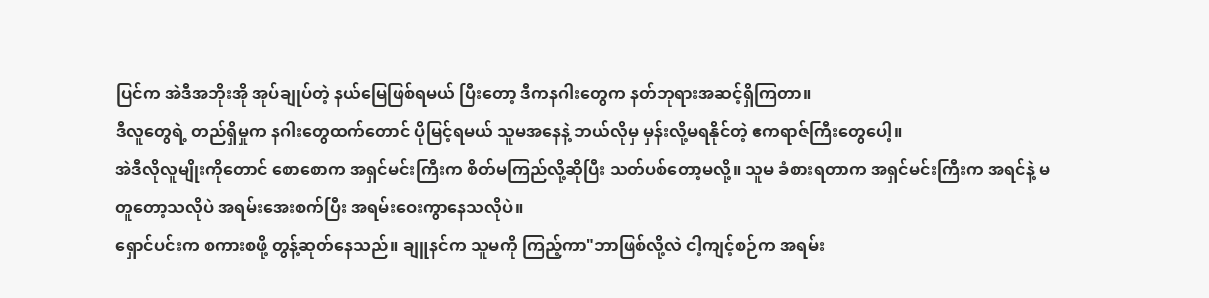ပြင်က အဲဒီအဘိုးအို အုပ်ချုပ်တဲ့ နယ်မြေဖြစ်ရမယ် ပြီးတော့ ဒီကနဂါးတွေက နတ်ဘုရားအဆင့်ရှိကြတာ။
ဒီလူတွေရဲ့ တည်ရှိမှုက နဂါးတွေထက်တောင် ပိုမြင့်ရမယ် သူမအနေနဲ့ ဘယ်လိုမှ မှန်းလို့မရနိုင်တဲ့ ဧကရာဇ်ကြီးတွေပေါ့။
အဲဒီလိုလူမျိုးကိုတောင် စောစောက အရှင်မင်းကြီးက စိတ်မကြည်လို့ဆိုပြီး သတ်ပစ်တော့မလို့။ သူမ ခံစားရတာက အရှင်မင်းကြီးက အရင်နဲ့ မတူတော့သလိုပဲ အရမ်းအေးစက်ပြီး အရမ်းဝေးကွာနေသလိုပဲ။
ရှောင်ပင်းက စကားစဖို့ တွန့်ဆုတ်နေသည်။ ချူနင်က သူမကို ကြည့်ကာ"ဘာဖြစ်လို့လဲ ငါ့ကျင့်စဉ်က အရမ်း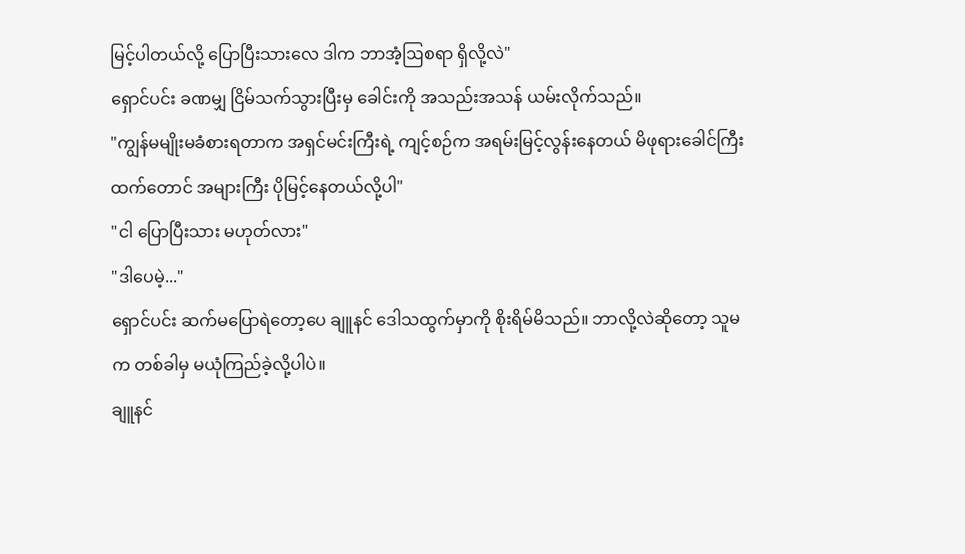မြင့်ပါတယ်လို့ ပြောပြီးသားလေ ဒါက ဘာအံ့ဩစရာ ရှိလို့လဲ"
ရှောင်ပင်း ခဏမျှ ငြိမ်သက်သွားပြီးမှ ခေါင်းကို အသည်းအသန် ယမ်းလိုက်သည်။
"ကျွန်မမျိုးမခံစားရတာက အရှင်မင်းကြီးရဲ့ ကျင့်စဉ်က အရမ်းမြင့်လွန်းနေတယ် မိဖုရားခေါင်ကြီးထက်တောင် အများကြီး ပိုမြင့်နေတယ်လို့ပါ"
"ငါ ပြောပြီးသား မဟုတ်လား"
"ဒါပေမဲ့..."
ရှောင်ပင်း ဆက်မပြောရဲတော့ပေ ချူနင် ဒေါသထွက်မှာကို စိုးရိမ်မိသည်။ ဘာလို့လဲဆိုတော့ သူမက တစ်ခါမှ မယုံကြည်ခဲ့လို့ပါပဲ။
ချူနင်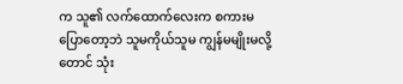က သူ၏ လက်ထောက်လေးက စကားမပြောတော့ဘဲ သူမကိုယ်သူမ ကျွန်မမျိုးမလို့တောင် သုံး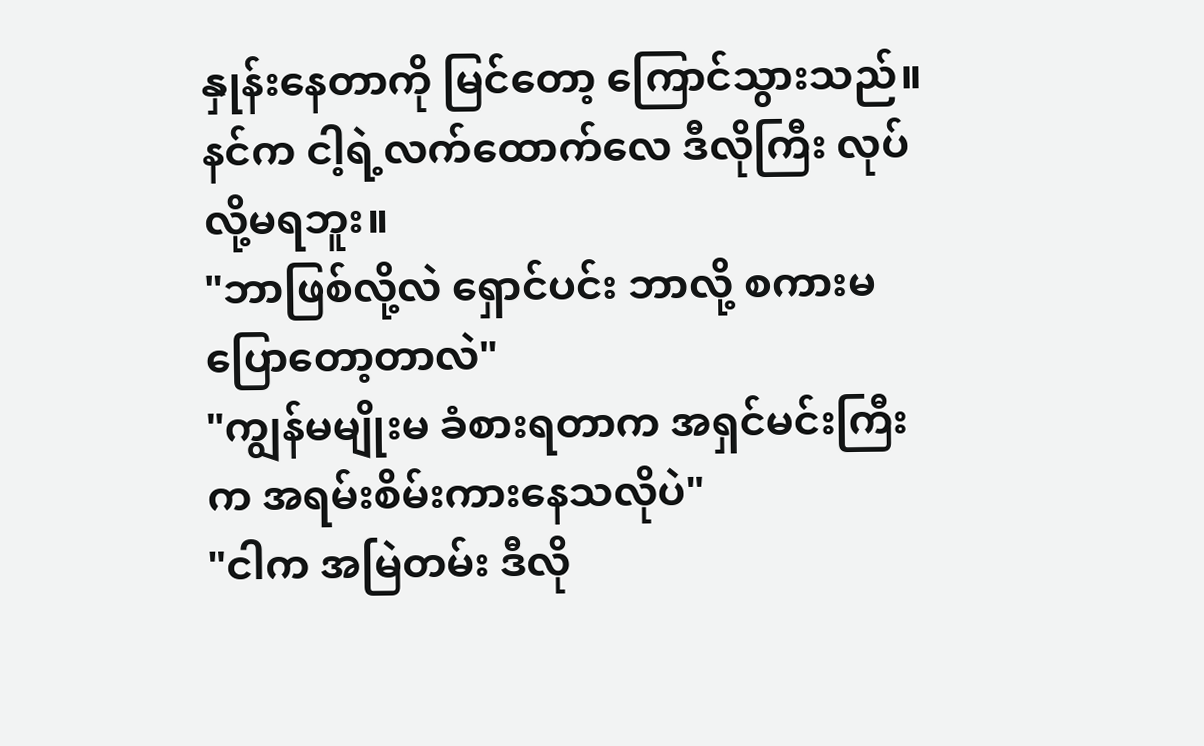နှုန်းနေတာကို မြင်တော့ ကြောင်သွားသည်။
နင်က ငါ့ရဲ့လက်ထောက်လေ ဒီလိုကြီး လုပ်လို့မရဘူး။
"ဘာဖြစ်လို့လဲ ရှောင်ပင်း ဘာလို့ စကားမပြောတော့တာလဲ"
"ကျွန်မမျိုးမ ခံစားရတာက အရှင်မင်းကြီးက အရမ်းစိမ်းကားနေသလိုပဲ"
"ငါက အမြဲတမ်း ဒီလို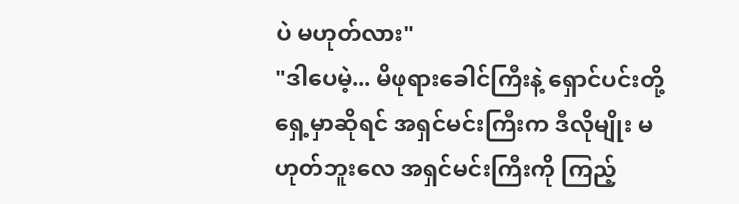ပဲ မဟုတ်လား"
"ဒါပေမဲ့... မိဖုရားခေါင်ကြီးနဲ့ ရှောင်ပင်းတို့ ရှေ့မှာဆိုရင် အရှင်မင်းကြီးက ဒီလိုမျိုး မဟုတ်ဘူးလေ အရှင်မင်းကြီးကို ကြည့်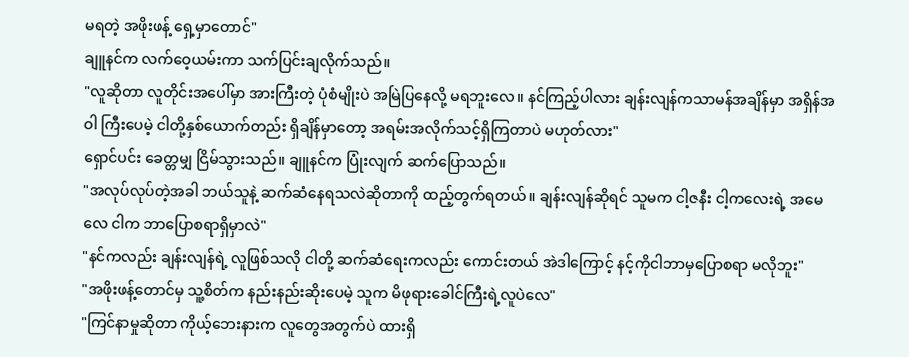မရတဲ့ အဖိုးဖန့် ရှေ့မှာတောင်"
ချူနင်က လက်ဝေ့ယမ်းကာ သက်ပြင်းချလိုက်သည်။
"လူဆိုတာ လူတိုင်းအပေါ်မှာ အားကြီးတဲ့ ပုံစံမျိုးပဲ အမြဲပြနေလို့ မရဘူးလေ။ နင်ကြည့်ပါလား ချန်းလျန်ကသာမန်အချိန်မှာ အရှိန်အဝါ ကြီးပေမဲ့ ငါတို့နှစ်ယောက်တည်း ရှိချိန်မှာတော့ အရမ်းအလိုက်သင့်ရှိကြတာပဲ မဟုတ်လား"
ရှောင်ပင်း ခေတ္တမျှ ငြိမ်သွားသည်။ ချူနင်က ပြုံးလျက် ဆက်ပြောသည်။
"အလုပ်လုပ်တဲ့အခါ ဘယ်သူနဲ့ ဆက်ဆံနေရသလဲဆိုတာကို ထည့်တွက်ရတယ်။ ချန်းလျန်ဆိုရင် သူမက ငါ့ဇနီး ငါ့ကလေးရဲ့ အမေလေ ငါက ဘာပြောစရာရှိမှာလဲ"
"နင်ကလည်း ချန်းလျန်ရဲ့ လူဖြစ်သလို ငါတို့ ဆက်ဆံရေးကလည်း ကောင်းတယ် အဲဒါကြောင့် နင့်ကိုငါဘာမှပြောစရာ မလိုဘူး"
"အဖိုးဖန့်တောင်မှ သူ့စိတ်က နည်းနည်းဆိုးပေမဲ့ သူက မိဖုရားခေါင်ကြီးရဲ့လူပဲလေ"
"ကြင်နာမှုဆိုတာ ကိုယ့်ဘေးနားက လူတွေအတွက်ပဲ ထားရှိ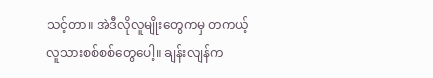သင့်တာ။ အဲဒီလိုလူမျိုးတွေကမှ တကယ့်လူသားစစ်စစ်တွေပေါ့။ ချန်းလျန်က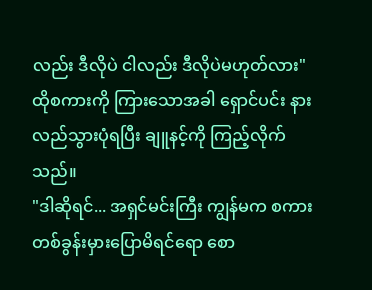လည်း ဒီလိုပဲ ငါလည်း ဒီလိုပဲမဟုတ်လား"
ထိုစကားကို ကြားသောအခါ ရှောင်ပင်း နားလည်သွားပုံရပြီး ချူနင့်ကို ကြည့်လိုက်သည်။
"ဒါဆိုရင်... အရှင်မင်းကြီး ကျွန်မက စကားတစ်ခွန်းမှားပြောမိရင်ရော စော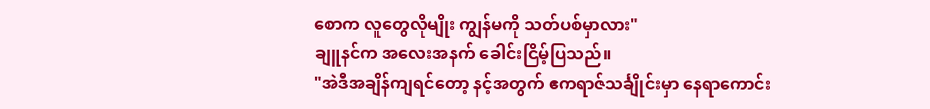စောက လူတွေလိုမျိုး ကျွန်မကို သတ်ပစ်မှာလား"
ချူနင်က အလေးအနက် ခေါင်းငြိမ့်ပြသည်။
"အဲဒီအချိန်ကျရင်တော့ နင့်အတွက် ဧကရာဇ်သင်္ချိုင်းမှာ နေရာကောင်း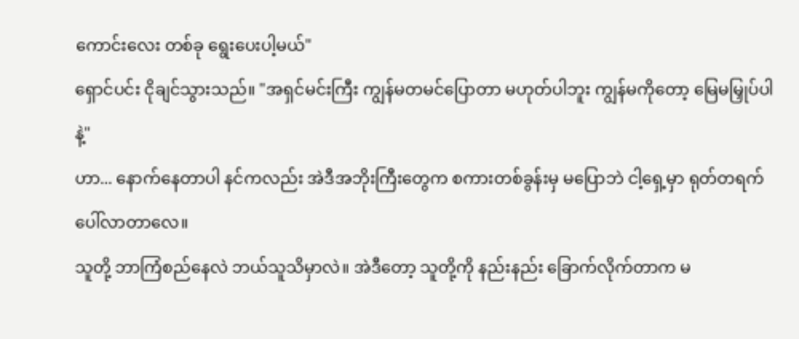ကောင်းလေး တစ်ခု ရွေးပေးပါ့မယ်"
ရှောင်ပင်း ငိုချင်သွားသည်။ "အရှင်မင်းကြီး ကျွန်မတမင်ပြောတာ မဟုတ်ပါဘူး ကျွန်မကိုတော့ မြေမမြှုပ်ပါနဲ့"
ဟာ... နောက်နေတာပါ နင်ကလည်း အဲဒီအဘိုးကြီးတွေက စကားတစ်ခွန်းမှ မပြောဘဲ ငါ့ရှေ့မှာ ရုတ်တရက် ပေါ်လာတာလေ။
သူတို့ ဘာကြံစည်နေလဲ ဘယ်သူသိမှာလဲ။ အဲဒီတော့ သူတို့ကို နည်းနည်း ခြောက်လိုက်တာက မ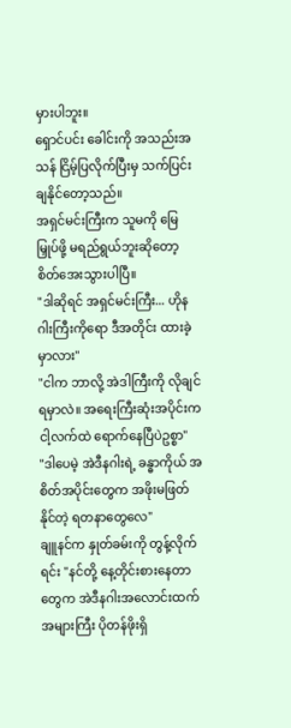မှားပါဘူး။
ရှောင်ပင်း ခေါင်းကို အသည်းအသန် ငြိမ့်ပြလိုက်ပြီးမှ သက်ပြင်းချနိုင်တော့သည်။
အရှင်မင်းကြီးက သူမကို မြေမြှုပ်ဖို့ မရည်ရွယ်ဘူးဆိုတော့ စိတ်အေးသွားပါပြီ။
"ဒါဆိုရင် အရှင်မင်းကြီး... ဟိုနဂါးကြီးကိုရော ဒီအတိုင်း ထားခဲ့မှာလား"
"ငါက ဘာလို့ အဲဒါကြီးကို လိုချင်ရမှာလဲ။ အရေးကြီးဆုံးအပိုင်းက ငါ့လက်ထဲ ရောက်နေပြီပဲဥစ္စာ"
"ဒါပေမဲ့ အဲဒီနဂါးရဲ့ ခန္ဓာကိုယ် အစိတ်အပိုင်းတွေက အဖိုးမဖြတ်နိုင်တဲ့ ရတနာတွေလေ"
ချူနင်က နှုတ်ခမ်းကို တွန့်လိုက်ရင်း "နင်တို့ နေ့တိုင်းစားနေတာတွေက အဲဒီနဂါးအလောင်းထက် အများကြီး ပိုတန်ဖိုးရှိ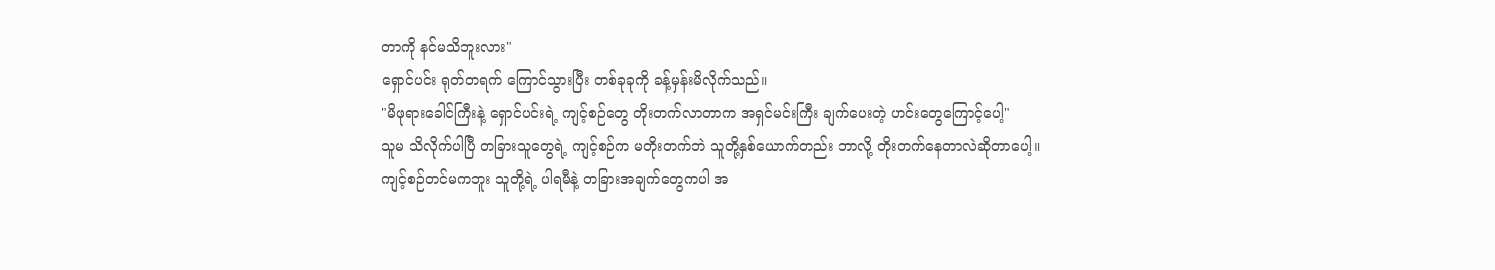တာကို နင်မသိဘူးလား"
ရှောင်ပင်း ရုတ်တရက် ကြောင်သွားပြီး တစ်ခုခုကို ခန့်မှန်းမိလိုက်သည်။
"မိဖုရားခေါင်ကြီးနဲ့ ရှောင်ပင်းရဲ့ ကျင့်စဉ်တွေ တိုးတက်လာတာက အရှင်မင်းကြီး ချက်ပေးတဲ့ ဟင်းတွေကြောင့်ပေါ့"
သူမ သိလိုက်ပါပြီ တခြားသူတွေရဲ့ ကျင့်စဉ်က မတိုးတက်ဘဲ သူတို့နှစ်ယောက်တည်း ဘာလို့ တိုးတက်နေတာလဲဆိုတာပေါ့။
ကျင့်စဉ်တင်မကဘူး သူတို့ရဲ့ ပါရမီနဲ့ တခြားအချက်တွေကပါ အ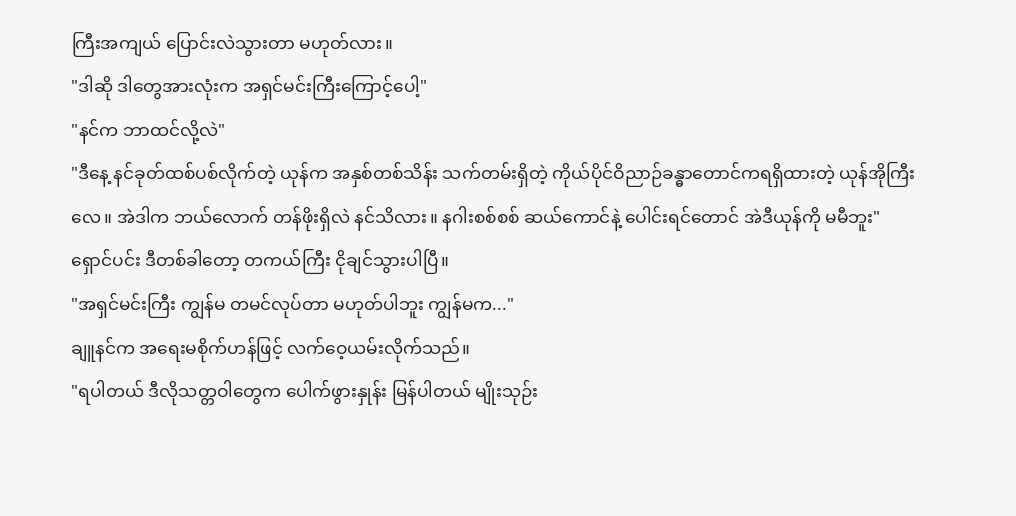ကြီးအကျယ် ပြောင်းလဲသွားတာ မဟုတ်လား။
"ဒါဆို ဒါတွေအားလုံးက အရှင်မင်းကြီးကြောင့်ပေါ့"
"နင်က ဘာထင်လို့လဲ"
"ဒီနေ့ နင်ခုတ်ထစ်ပစ်လိုက်တဲ့ ယုန်က အနှစ်တစ်သိန်း သက်တမ်းရှိတဲ့ ကိုယ်ပိုင်ဝိညာဉ်ခန္ဓာတောင်ကရရှိထားတဲ့ ယုန်အိုကြီးလေ။ အဲဒါက ဘယ်လောက် တန်ဖိုးရှိလဲ နင်သိလား။ နဂါးစစ်စစ် ဆယ်ကောင်နဲ့ ပေါင်းရင်တောင် အဲဒီယုန်ကို မမီဘူး"
ရှောင်ပင်း ဒီတစ်ခါတော့ တကယ်ကြီး ငိုချင်သွားပါပြီ။
"အရှင်မင်းကြီး ကျွန်မ တမင်လုပ်တာ မဟုတ်ပါဘူး ကျွန်မက..."
ချူနင်က အရေးမစိုက်ဟန်ဖြင့် လက်ဝေ့ယမ်းလိုက်သည်။
"ရပါတယ် ဒီလိုသတ္တဝါတွေက ပေါက်ဖွားနှုန်း မြန်ပါတယ် မျိုးသုဉ်း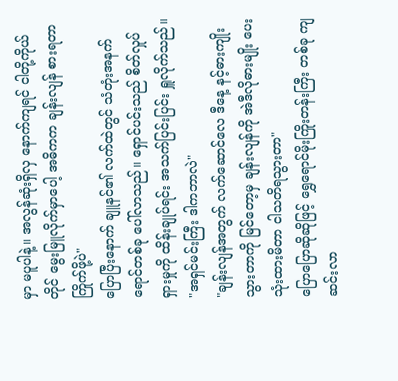မှာ မပူပါနဲ့။ အလွန်ဆုံးရှိလှ နောက်ကျရင် ငါတို့ကိုယ်တိုင် မွေးမြူလိုက်မှာပေါ့ အဓိကက ချန်းလျန် စားရတာ ကြိုက်ဖို့ပဲ"
ပြောပြီးနောက် ချူနင်၏ လက်ထဲတွင် သံတုံးအနက်ရောင်တစ်ခု ပေါ်လာသည်။ ရှောင်ပင်းသည် စိတ်လှုပ်ရှားမှုကို ထိန်းချုပ်ရင်း အသက်ပြင်းပြင်း ရှူလိုက်သည်။
"အရှင်မင်းကြီး ဒါကဘာလဲ"
"ချန်းလျန်အတွက် လက်ဆောင်လေ ဒီနေ့ နင့်ဓားကျိုးသွားတာကို မြင်တော့မှ ချန်းလျန်ကို အဲဒီလိုဓားမျိုး ပေးသုံးထားမိတာ ငါသတိရသွားတာ"
ပြောပြောဆိုဆိုဖြင့် ရွှေရောင်မိုးကြိုးတန်းကြီး တစ်ခု ကျဆင်းလာ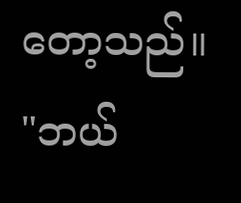တော့သည်။
"ဘယ်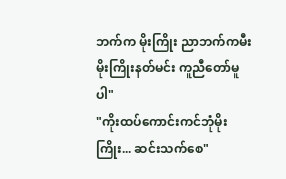ဘက်က မိုးကြိုး ညာဘက်ကမီး မိုးကြိုးနတ်မင်း ကူညီတော်မူပါ"
"ကိုးထပ်ကောင်းကင်ဘုံမိုးကြိုး... ဆင်းသက်စေ"